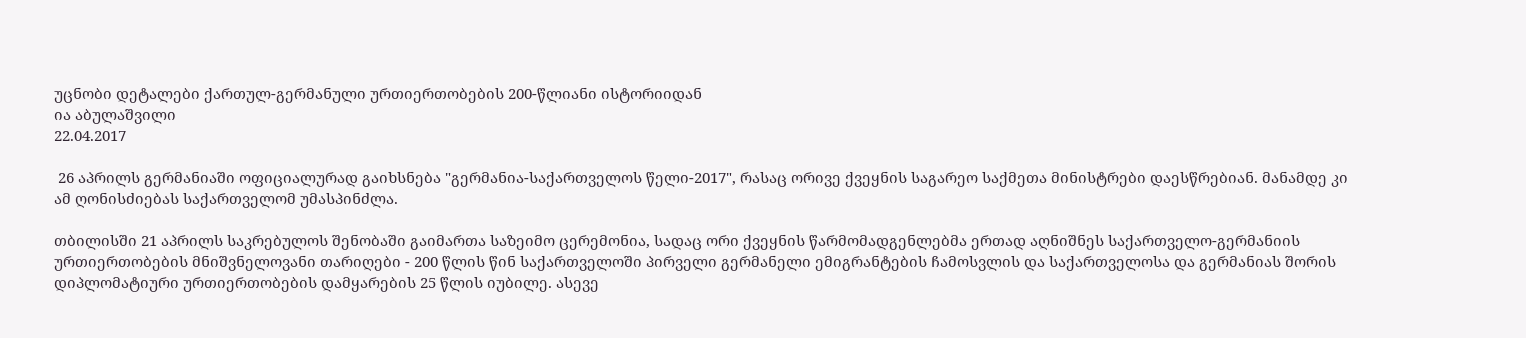უცნობი დეტალები ქართულ-გერმანული ურთიერთობების 200-წლიანი ისტორიიდან
ია აბულაშვილი
22.04.2017

 26 აპრილს გერმანიაში ოფიციალურად გაიხსნება "გერმანია-საქართველოს წელი-2017", რასაც ორივე ქვეყნის საგარეო საქმეთა მინისტრები დაესწრებიან. მანამდე კი ამ ღონისძიებას საქართველომ უმასპინძლა.

თბილისში 21 აპრილს საკრებულოს შენობაში გაიმართა საზეიმო ცერემონია, სადაც ორი ქვეყნის წარმომადგენლებმა ერთად აღნიშნეს საქართველო-გერმანიის ურთიერთობების მნიშვნელოვანი თარიღები - 200 წლის წინ საქართველოში პირველი გერმანელი ემიგრანტების ჩამოსვლის და საქართველოსა და გერმანიას შორის დიპლომატიური ურთიერთობების დამყარების 25 წლის იუბილე. ასევე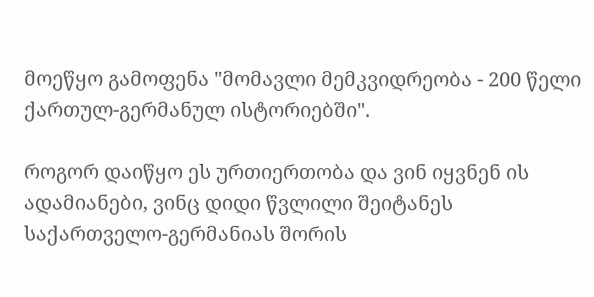მოეწყო გამოფენა "მომავლი მემკვიდრეობა - 200 წელი ქართულ-გერმანულ ისტორიებში".

როგორ დაიწყო ეს ურთიერთობა და ვინ იყვნენ ის ადამიანები, ვინც დიდი წვლილი შეიტანეს საქართველო-გერმანიას შორის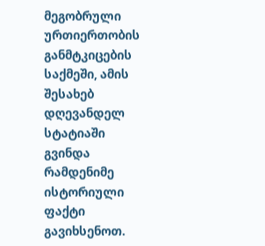მეგობრული ურთიერთობის განმტკიცების საქმეში, ამის შესახებ დღევანდელ სტატიაში გვინდა რამდენიმე ისტორიული ფაქტი გავიხსენოთ.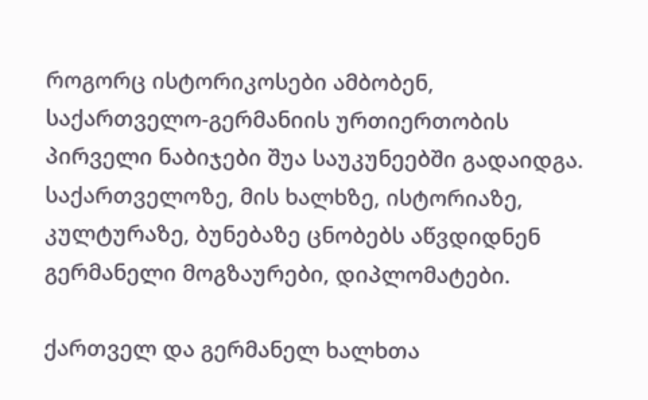როგორც ისტორიკოსები ამბობენ, საქართველო-გერმანიის ურთიერთობის პირველი ნაბიჯები შუა საუკუნეებში გადაიდგა. საქართველოზე, მის ხალხზე, ისტორიაზე, კულტურაზე, ბუნებაზე ცნობებს აწვდიდნენ გერმანელი მოგზაურები, დიპლომატები.

ქართველ და გერმანელ ხალხთა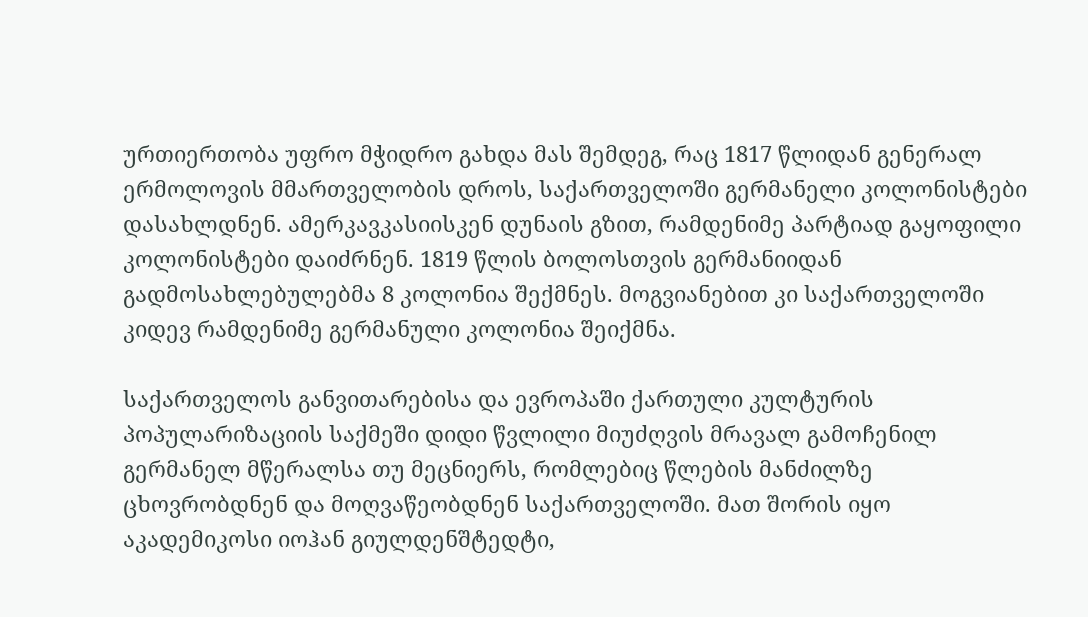ურთიერთობა უფრო მჭიდრო გახდა მას შემდეგ, რაც 1817 წლიდან გენერალ ერმოლოვის მმართველობის დროს, საქართველოში გერმანელი კოლონისტები დასახლდნენ. ამერკავკასიისკენ დუნაის გზით, რამდენიმე პარტიად გაყოფილი კოლონისტები დაიძრნენ. 1819 წლის ბოლოსთვის გერმანიიდან გადმოსახლებულებმა 8 კოლონია შექმნეს. მოგვიანებით კი საქართველოში კიდევ რამდენიმე გერმანული კოლონია შეიქმნა.

საქართველოს განვითარებისა და ევროპაში ქართული კულტურის პოპულარიზაციის საქმეში დიდი წვლილი მიუძღვის მრავალ გამოჩენილ გერმანელ მწერალსა თუ მეცნიერს, რომლებიც წლების მანძილზე ცხოვრობდნენ და მოღვაწეობდნენ საქართველოში. მათ შორის იყო აკადემიკოსი იოჰან გიულდენშტედტი,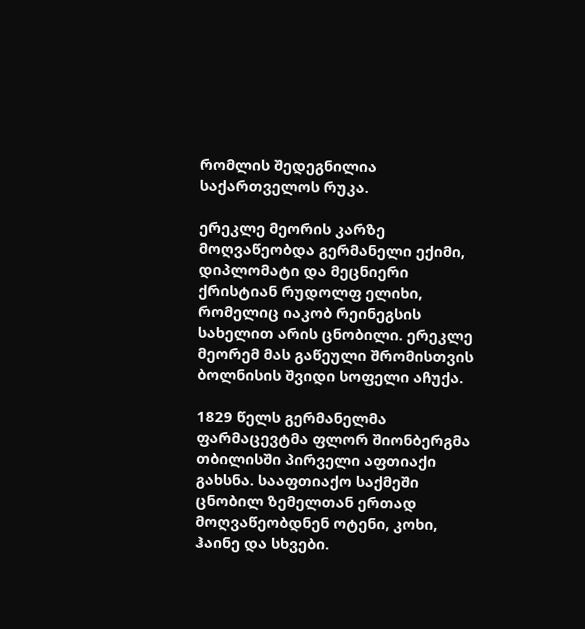რომლის შედეგნილია საქართველოს რუკა.

ერეკლე მეორის კარზე მოღვაწეობდა გერმანელი ექიმი, დიპლომატი და მეცნიერი ქრისტიან რუდოლფ ელიხი, რომელიც იაკობ რეინეგსის სახელით არის ცნობილი. ერეკლე მეორემ მას გაწეული შრომისთვის ბოლნისის შვიდი სოფელი აჩუქა.

1829 წელს გერმანელმა ფარმაცევტმა ფლორ შიონბერგმა თბილისში პირველი აფთიაქი გახსნა. სააფთიაქო საქმეში ცნობილ ზემელთან ერთად მოღვაწეობდნენ ოტენი, კოხი, ჰაინე და სხვები.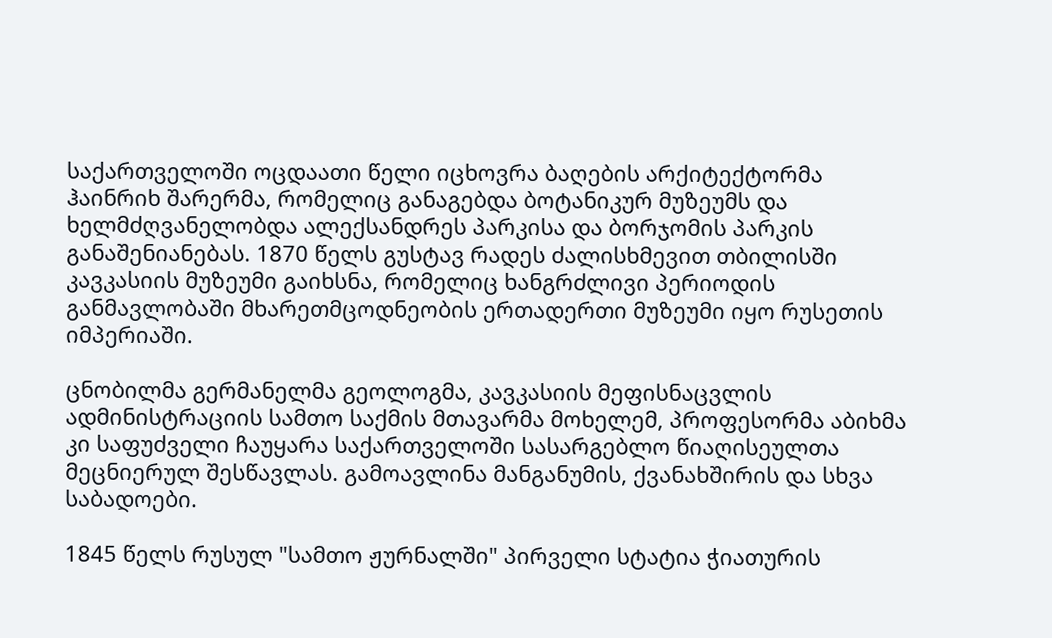საქართველოში ოცდაათი წელი იცხოვრა ბაღების არქიტექტორმა ჰაინრიხ შარერმა, რომელიც განაგებდა ბოტანიკურ მუზეუმს და ხელმძღვანელობდა ალექსანდრეს პარკისა და ბორჯომის პარკის განაშენიანებას. 1870 წელს გუსტავ რადეს ძალისხმევით თბილისში კავკასიის მუზეუმი გაიხსნა, რომელიც ხანგრძლივი პერიოდის განმავლობაში მხარეთმცოდნეობის ერთადერთი მუზეუმი იყო რუსეთის იმპერიაში.

ცნობილმა გერმანელმა გეოლოგმა, კავკასიის მეფისნაცვლის ადმინისტრაციის სამთო საქმის მთავარმა მოხელემ, პროფესორმა აბიხმა კი საფუძველი ჩაუყარა საქართველოში სასარგებლო წიაღისეულთა მეცნიერულ შესწავლას. გამოავლინა მანგანუმის, ქვანახშირის და სხვა საბადოები.

1845 წელს რუსულ "სამთო ჟურნალში" პირველი სტატია ჭიათურის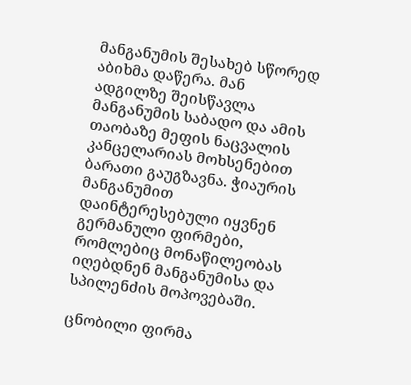მანგანუმის შესახებ სწორედ აბიხმა დაწერა. მან ადგილზე შეისწავლა მანგანუმის საბადო და ამის თაობაზე მეფის ნაცვალის კანცელარიას მოხსენებით ბარათი გაუგზავნა. ჭიაურის მანგანუმით დაინტერესებული იყვნენ გერმანული ფირმები, რომლებიც მონაწილეობას იღებდნენ მანგანუმისა და სპილენძის მოპოვებაში.

ცნობილი ფირმა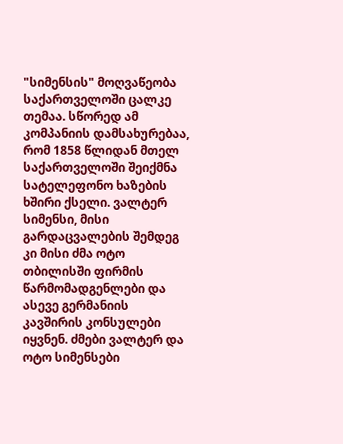"სიმენსის" მოღვაწეობა საქართველოში ცალკე თემაა. სწორედ ამ კომპანიის დამსახურებაა, რომ 1858 წლიდან მთელ საქართველოში შეიქმნა სატელეფონო ხაზების ხშირი ქსელი. ვალტერ სიმენსი, მისი გარდაცვალების შემდეგ კი მისი ძმა ოტო თბილისში ფირმის წარმომადგენლები და ასევე გერმანიის კავშირის კონსულები იყვნენ. ძმები ვალტერ და ოტო სიმენსები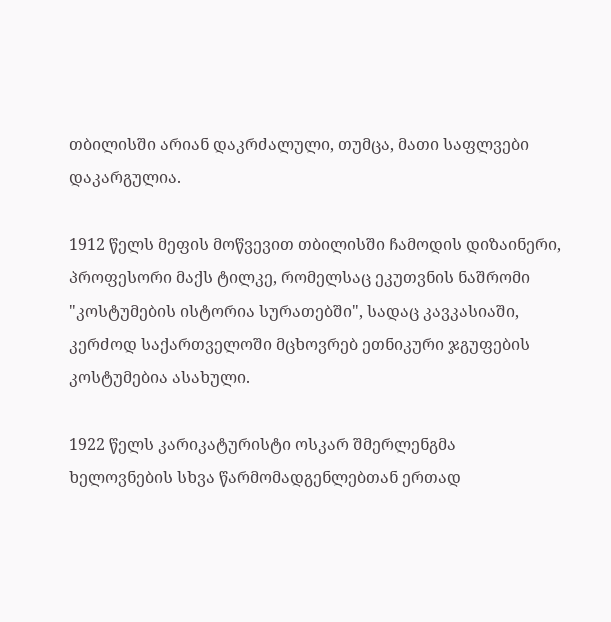თბილისში არიან დაკრძალული, თუმცა, მათი საფლვები დაკარგულია.

1912 წელს მეფის მოწვევით თბილისში ჩამოდის დიზაინერი, პროფესორი მაქს ტილკე, რომელსაც ეკუთვნის ნაშრომი "კოსტუმების ისტორია სურათებში", სადაც კავკასიაში, კერძოდ საქართველოში მცხოვრებ ეთნიკური ჯგუფების კოსტუმებია ასახული.

1922 წელს კარიკატურისტი ოსკარ შმერლენგმა ხელოვნების სხვა წარმომადგენლებთან ერთად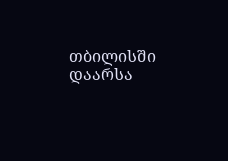თბილისში დაარსა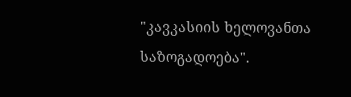"კავკასიის ხელოვანთა საზოგადოება".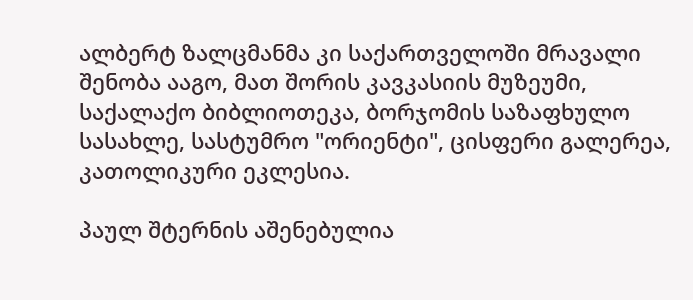ალბერტ ზალცმანმა კი საქართველოში მრავალი შენობა ააგო, მათ შორის კავკასიის მუზეუმი, საქალაქო ბიბლიოთეკა, ბორჯომის საზაფხულო სასახლე, სასტუმრო "ორიენტი", ცისფერი გალერეა, კათოლიკური ეკლესია.

პაულ შტერნის აშენებულია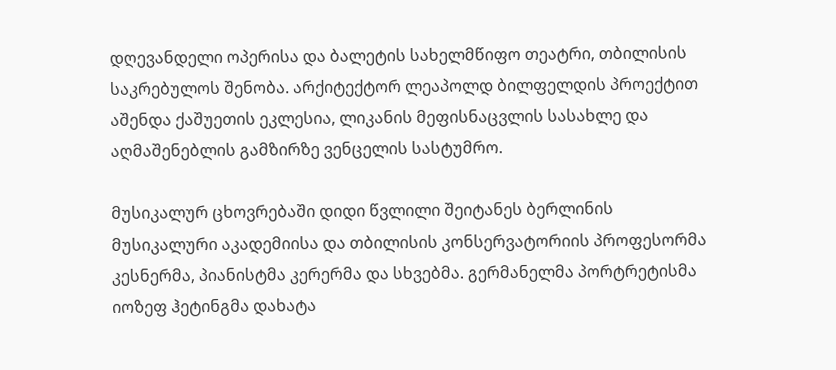დღევანდელი ოპერისა და ბალეტის სახელმწიფო თეატრი, თბილისის საკრებულოს შენობა. არქიტექტორ ლეაპოლდ ბილფელდის პროექტით აშენდა ქაშუეთის ეკლესია, ლიკანის მეფისნაცვლის სასახლე და აღმაშენებლის გამზირზე ვენცელის სასტუმრო.

მუსიკალურ ცხოვრებაში დიდი წვლილი შეიტანეს ბერლინის მუსიკალური აკადემიისა და თბილისის კონსერვატორიის პროფესორმა კესნერმა, პიანისტმა კერერმა და სხვებმა. გერმანელმა პორტრეტისმა იოზეფ ჰეტინგმა დახატა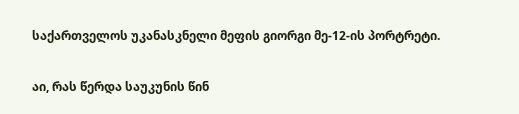საქართველოს უკანასკნელი მეფის გიორგი მე-12-ის პორტრეტი.

აი, რას წერდა საუკუნის წინ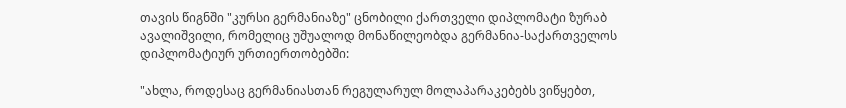თავის წიგნში "კურსი გერმანიაზე" ცნობილი ქართველი დიპლომატი ზურაბ ავალიშვილი, რომელიც უშუალოდ მონაწილეობდა გერმანია-საქართველოს დიპლომატიურ ურთიერთობებში:

"ახლა, როდესაც გერმანიასთან რეგულარულ მოლაპარაკებებს ვიწყებთ,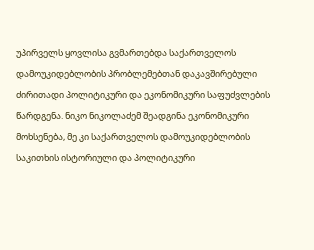უპირველს ყოვლისა გვმართებდა საქართველოს დამოუკიდებლობის პრობლემებთან დაკავშირებული ძირითადი პოლიტიკური და ეკონომიკური საფუძვლების წარდგენა. ნიკო ნიკოლაძემ შეადგინა ეკონომიკური მოხსენება, მე კი საქართველოს დამოუკიდებლობის საკითხის ისტორიული და პოლიტიკური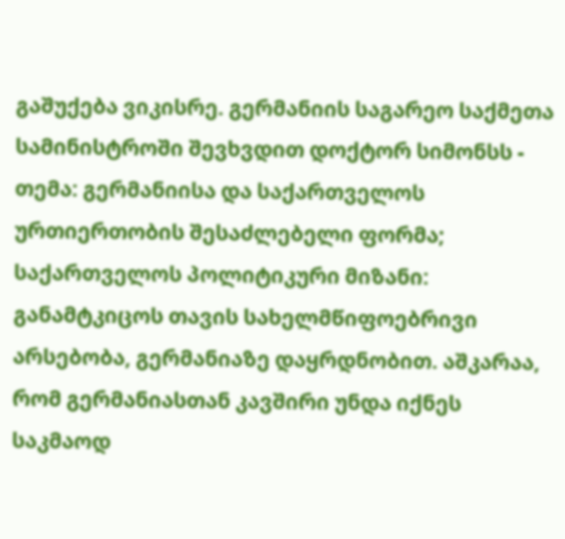გაშუქება ვიკისრე. გერმანიის საგარეო საქმეთა სამინისტროში შევხვდით დოქტორ სიმონსს - თემა: გერმანიისა და საქართველოს ურთიერთობის შესაძლებელი ფორმა; საქართველოს პოლიტიკური მიზანი: განამტკიცოს თავის სახელმწიფოებრივი არსებობა, გერმანიაზე დაყრდნობით. აშკარაა, რომ გერმანიასთან კავშირი უნდა იქნეს საკმაოდ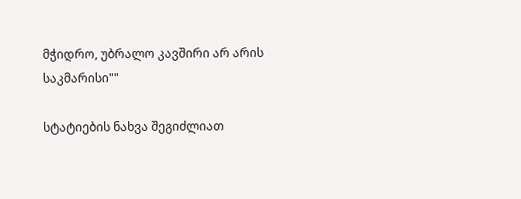მჭიდრო, უბრალო კავშირი არ არის საკმარისი""

სტატიების ნახვა შეგიძლიათ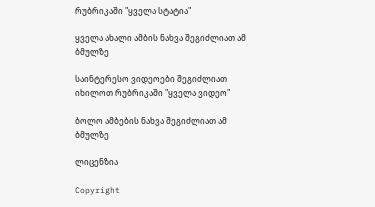რუბრიკაში "ყველა სტატია"

ყველა ახალი ამბის ნახვა შეგიძლიათ ამ ბმულზე

საინტერესო ვიდეოები შეგიძლიათ იხილოთ რუბრიკაში "ყველა ვიდეო"

ბოლო ამბების ნახვა შეგიძლიათ ამ ბმულზე

ლიცენზია

Copyright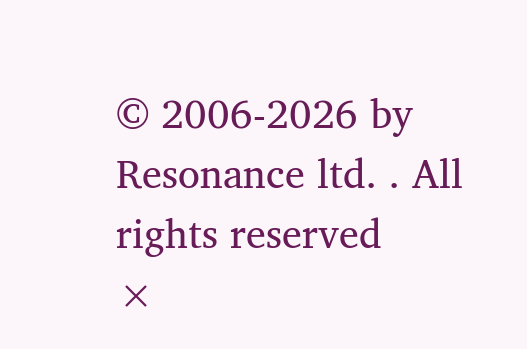© 2006-2026 by Resonance ltd. . All rights reserved
×